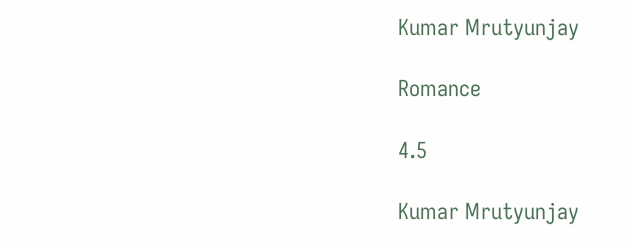Kumar Mrutyunjay

Romance

4.5

Kumar Mrutyunjay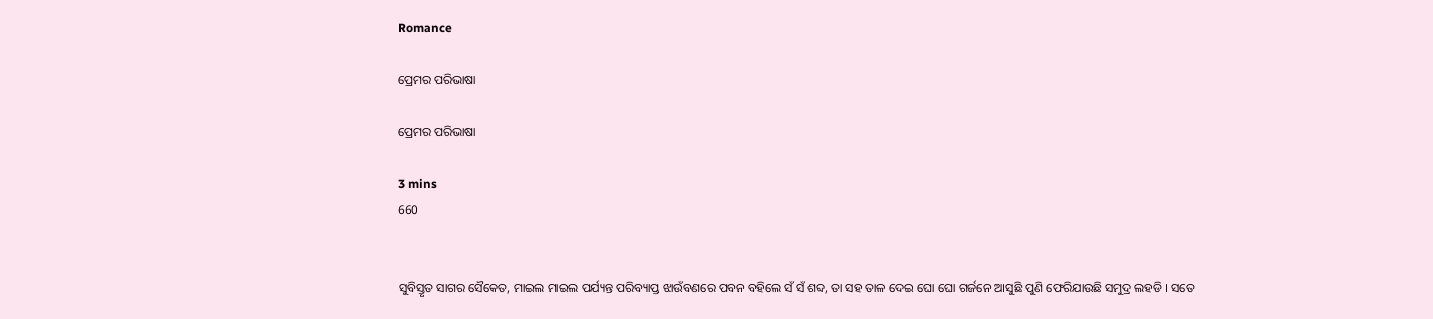Romance

ପ୍ରେମର ପରିଭାଷା

ପ୍ରେମର ପରିଭାଷା

3 mins
660


ସୁବିସ୍ତୃତ ସାଗର ସୈକେତ, ମାଇଲ ମାଇଲ ପର୍ଯ୍ୟନ୍ତ ପରିବ୍ୟାପ୍ତ ଝାଉଁବଣରେ ପବନ ବହିଲେ ସଁ ସଁ ଶବ୍ଦ, ତା ସହ ତାଳ ଦେଇ ଘୋ ଘୋ ଗର୍ଜନେ ଆସୁଛି ପୁଣି ଫେରିଯାଉଛି ସମୁଦ୍ର ଲହଡି । ସତେ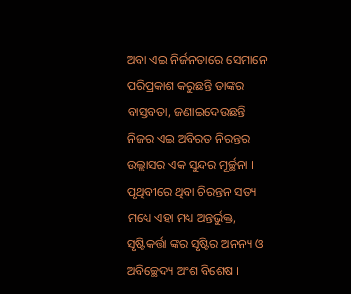ଅବା ଏଇ ନିର୍ଜନତାରେ ସେମାନେ ପରିପ୍ରକାଶ କରୁଛନ୍ତି ତାଙ୍କର ବାସ୍ତବତା, ଜଣାଇଦେଉଛନ୍ତି ନିଜର ଏଇ ଅବିରତ ନିରନ୍ତର ଉଲ୍ଲାସର ଏକ ସୁନ୍ଦର ମୂର୍ଚ୍ଛନା । ପୃଥିବୀରେ ଥିବା ଚିରନ୍ତନ ସତ୍ୟ ମଧ୍ୟେ ଏହା ମଧ୍ୟ ଅନ୍ତର୍ଭୁକ୍ତ, ସୃଷ୍ଟିକର୍ତ୍ତା ଙ୍କର ସୃଷ୍ଟିର ଅନନ୍ୟ ଓ ଅବିଚ୍ଛେଦ୍ୟ ଅଂଶ ବିଶେଷ ।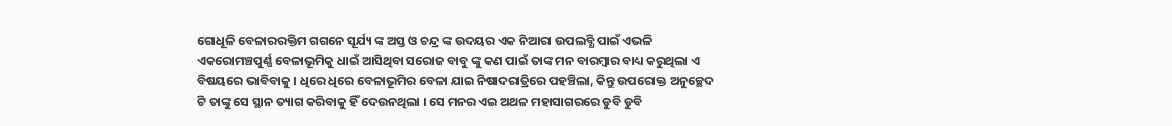ଗୋଧୂଳି ବେଳାରରକ୍ତିମ ଗଗନେ ସୂର୍ଯ୍ୟ ଙ୍କ ଅସ୍ତ ଓ ଚନ୍ଦ୍ର ଙ୍କ ଉଦୟର ଏକ ନିଆରା ଉପଲବ୍ଧି ପାଇଁ ଏଭଳି ଏକରୋମଞ୍ଚପୁର୍ଣ୍ଣ ବେଳାଭୂମିକୁ ଧାଇଁ ଆସିଥିବା ସରୋଜ ବାବୁ ଙ୍କୁ କଣ ପାଇଁ ତାଙ୍କ ମନ ବାରମ୍ବାର ବାଧ୍ୟ କରୁଥିଲା ଏ ବିଷୟରେ ଭାବିବାକୁ । ଧିରେ ଧିରେ ବେଳାଭୂମିର ବେଳା ଯାଇ ନିଷାଦରାତ୍ରିରେ ପହଞ୍ଚିଲା, କିନ୍ତୁ ଉପରୋକ୍ତ ଅନୁଚ୍ଛେଦ ଟି ତାଙ୍କୁ ସେ ସ୍ଥାନ ତ୍ୟାଗ କରିବାକୁ ହିଁ ଦେଉନଥିଲା । ସେ ମନର ଏଇ ଅଥଳ ମହାସାଗରରେ ଡୁବି ଡୁବି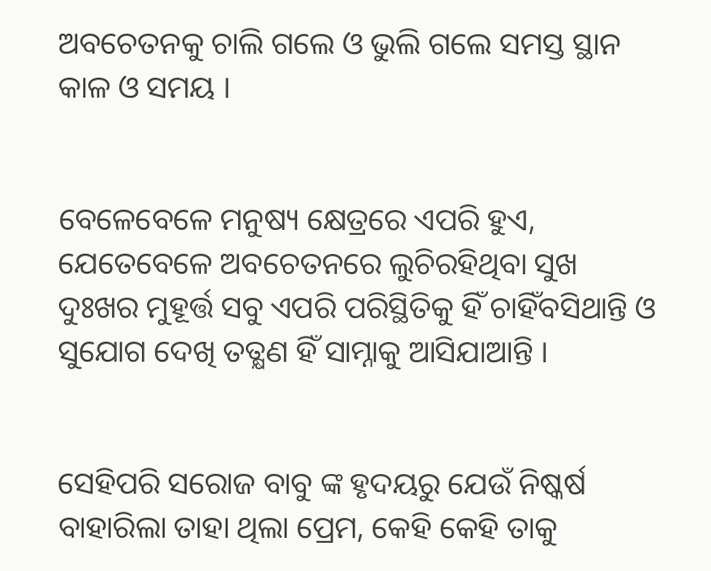ଅବଚେତନକୁ ଚାଲି ଗଲେ ଓ ଭୁଲି ଗଲେ ସମସ୍ତ ସ୍ଥାନ କାଳ ଓ ସମୟ ।


ବେଳେବେଳେ ମନୁଷ୍ୟ କ୍ଷେତ୍ରରେ ଏପରି ହୁଏ, ଯେତେବେଳେ ଅବଚେତନରେ ଲୁଚିରହିଥିବା ସୁଖ ଦୁଃଖର ମୁହୂର୍ତ୍ତ ସବୁ ଏପରି ପରିସ୍ଥିତିକୁ ହିଁ ଚାହିଁବସିଥାନ୍ତି ଓ ସୁଯୋଗ ଦେଖି ତତ୍କ୍ଷଣ ହିଁ ସାମ୍ନାକୁ ଆସିଯାଆନ୍ତି ।


ସେହିପରି ସରୋଜ ବାବୁ ଙ୍କ ହୃଦୟରୁ ଯେଉଁ ନିଷ୍କର୍ଷ ବାହାରିଲା ତାହା ଥିଲା ପ୍ରେମ, କେହି କେହି ତାକୁ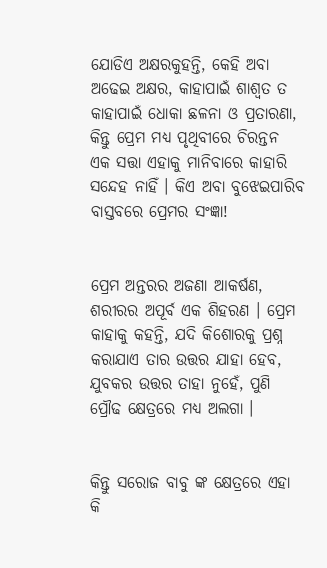ଯୋଡିଏ ଅକ୍ଷରକୁହନ୍ତି, କେହି ଅବା ଅଢେଇ ଅକ୍ଷର, କାହାପାଇଁ ଶାଶ୍ୱତ ତ କାହାପାଇଁ ଧୋକା ଛଳନା ଓ ପ୍ରତାରଣା, କିନ୍ତୁ ପ୍ରେମ ମଧ୍ୟ ପୃଥିବୀରେ ଚିରନ୍ତନ ଏକ ସତ୍ତା ଏହାକୁ ମାନିବାରେ କାହାରି ସନ୍ଦେହ ନାହିଁ । କିଏ ଅବା ବୁଝେଇପାରିବ ବାସ୍ତବରେ ପ୍ରେମର ସଂଜ୍ଞା!


ପ୍ରେମ ଅନ୍ତରର ଅଜଣା ଆକର୍ଷଣ, ଶରୀରର ଅପୂର୍ବ ଏକ ଶିହରଣ । ପ୍ରେମ କାହାକୁ କହନ୍ତି, ଯଦି କିଶୋରକୁ ପ୍ରଶ୍ନ କରାଯାଏ ତାର ଉତ୍ତର ଯାହା ହେବ, ଯୁବକର ଉତ୍ତର ତାହା ନୁହେଁ, ପୁଣି ପ୍ରୌଢ କ୍ଷେତ୍ରରେ ମଧ୍ୟ ଅଲଗା ।


କିନ୍ତୁ ସରୋଜ ବାବୁ ଙ୍କ କ୍ଷେତ୍ରରେ ଏହା କି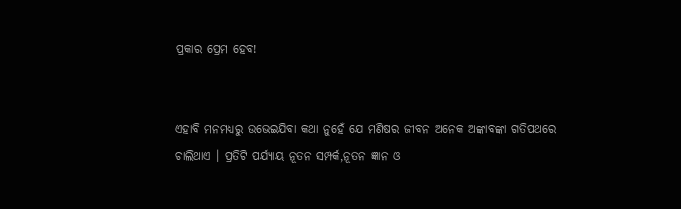ପ୍ରକାର ପ୍ରେମ ହେବ!


ଏହାବି ମନମଧ୍ୟରୁ ଉଭେଇଯିବା କଥା ନୁହେଁ ଯେ ମଣିଷର ଜୀବନ ଅନେକ ଅଙ୍କାବଙ୍କା ଗତିପଥରେ ଚାଲିଥାଏ । ପ୍ରତିଟି ପର୍ଯ୍ୟାୟ ନୂତନ ସମ୍ପର୍କ,ନୂତନ ଜ୍ଞାନ ଓ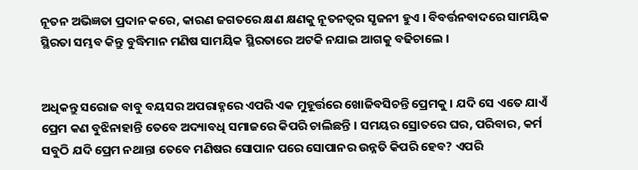ନୂତନ ଅଭିଜ୍ଞତା ପ୍ରଦାନ କରେ, କାରଣ ଜଗତରେ କ୍ଷଣ କ୍ଷଣକୁ ନୂତନତ୍ୱର ସୃଜନୀ ହୁଏ । ବିବର୍ତ୍ତନବାଦରେ ସାମୟିକ ସ୍ଥିରତା ସମ୍ଭବ କିନ୍ତୁ ବୁଦ୍ଧିମାନ ମଣିଷ ସାମୟିକ ସ୍ଥିରତାରେ ଅଟକି ନଯାଇ ଆଗକୁ ବଢିଚାଲେ ।


ଅଧିକନ୍ତୁ ସରୋଜ ବାବୁ ବୟସର ଅପରାହ୍ନରେ ଏପରି ଏକ ମୁହୂର୍ତ୍ତରେ ଖୋଜିବସିଚନ୍ତି ପ୍ରେମକୁ । ଯଦି ସେ ଏତେ ଯାଏଁ ପ୍ରେମ କଣ ବୁଝିନାହାନ୍ତି ତେବେ ଅଦ୍ୟାବଧି ସମାଜରେ କିପରି ଚାଲିଛନ୍ତି । ସମୟର ସ୍ରୋତରେ ଘର, ପରିବାର, କର୍ମ ସବୁଠି ଯଦି ପ୍ରେମ ନଥାନ୍ତା ତେବେ ମଣିଷର ସୋପାନ ପରେ ସୋପାନର ଉନ୍ନତି କିପରି ହେବ? ଏପରି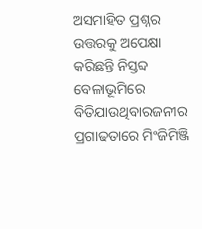ଅସମାହିତ ପ୍ରଶ୍ନର ଉତ୍ତରକୁ ଅପେକ୍ଷା କରିଛନ୍ତି ନିସ୍ତବ୍ଦ ବେଳାଭୂମିରେ ବିତିଯାଉଥିବାରଜନୀର ପ୍ରଗାଢତାରେ ମିଂଜିମିଞ୍ଜି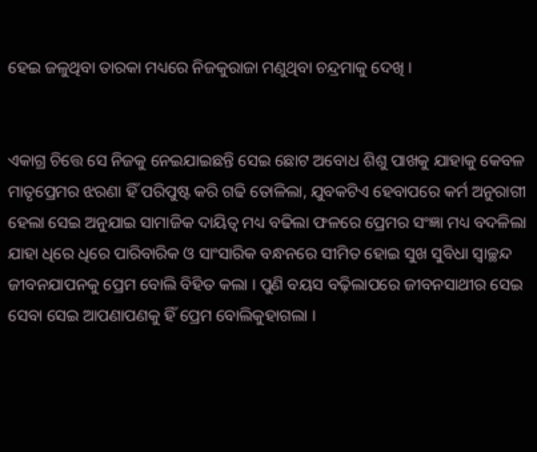ହେଇ ଜଳୁଥିବା ତାରକା ମଧ୍ୟରେ ନିଜକୁରାଜା ମଣୁଥିବା ଚନ୍ଦ୍ରମାକୁ ଦେଖି ।


ଏକାଗ୍ର ଚିତ୍ତେ ସେ ନିଜକୁ ନେଇଯାଇଛନ୍ତି ସେଇ ଛୋଟ ଅବୋଧ ଶିଶୁ ପାଖକୁ ଯାହାକୁ କେବଳ ମାତୃପ୍ରେମର ଝରଣା ହିଁ ପରିପୁଷ୍ଟ କରି ଗଢି ତୋଳିଲା, ଯୁବକଟିଏ ହେବାପରେ କର୍ମ ଅନୁରାଗୀ ହେଲା ସେଇ ଅନୁଯାଇ ସାମାଜିକ ଦାୟିତ୍ୱ ମଧ୍ୟ ବଢିଲା ଫଳରେ ପ୍ରେମର ସଂଜ୍ଞା ମଧ୍ୟ ବଦଳିଲା ଯାହା ଧିରେ ଧିରେ ପାରିବାରିକ ଓ ସାଂସାରିକ ବନ୍ଧନରେ ସୀମିତ ହୋଇ ସୁଖ ସୁବିଧା ସ୍ଵାଚ୍ଛନ୍ଦ ଜୀବନଯାପନକୁ ପ୍ରେମ ବୋଲି ବିହିତ କଲା । ପୁଣି ବୟସ ବଢ଼ିଲାପରେ ଜୀବନସାଥୀର ସେଇ ସେବା ସେଇ ଆପଣାପଣକୁ ହିଁ ପ୍ରେମ ବୋଲିକୁହାଗଲା ।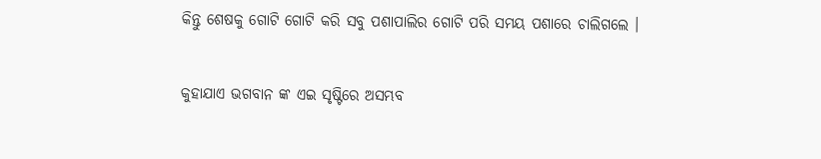କିନ୍ତୁ ଶେଷକୁ ଗୋଟି ଗୋଟି କରି ସବୁ ପଶାପାଲିର ଗୋଟି ପରି ସମୟ ପଶାରେ ଚାଲିଗଲେ ।


କୁହାଯାଏ ଭଗବାନ ଙ୍କ ଏଇ ସୃଷ୍ଟିରେ ଅସମ୍ଭବ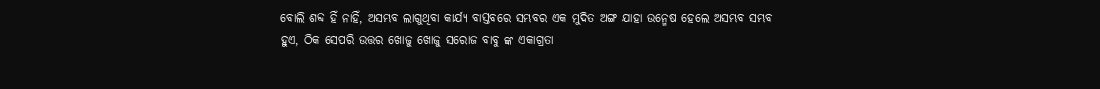ବୋଲି ଶବ୍ଦ ହିଁ ନାହିଁ, ଅସମ୍ଭବ ଲାଗୁଥିବା କାର୍ଯ୍ୟ ବାସ୍ତବରେ ସମ୍ଭବର ଏକ ମୁଦିତ ଅଙ୍ଗ ଯାହା ଉନ୍ମେଷ ହେଲେ ଅସମ୍ଭବ ସମ୍ଭବ ହୁଏ, ଠିକ ସେପରି ଉତ୍ତର ଖୋଜୁ ଖୋଜୁ ସରୋଜ ବାବୁ ଙ୍କ ଏକାଗ୍ରତା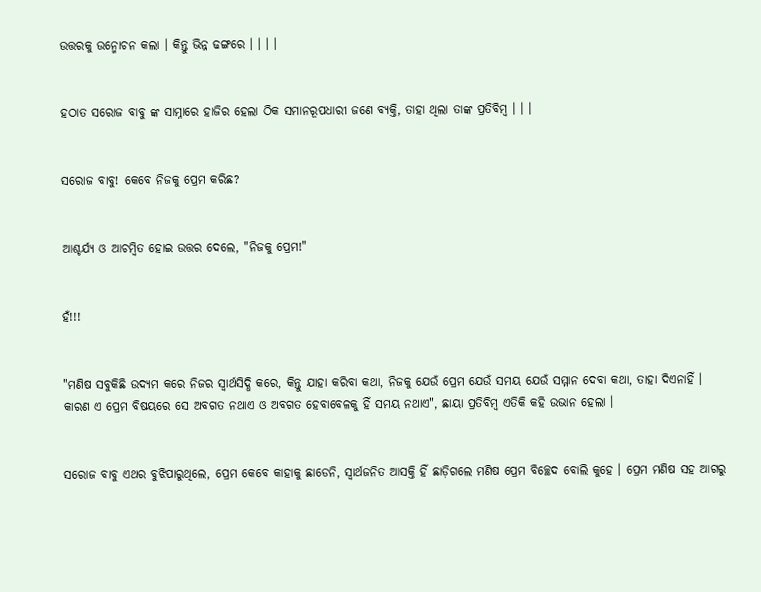ଉତ୍ତରକୁ ଉନ୍ମୋଚନ କଲା । କିନ୍ତୁ ଭିନ୍ନ ଢଙ୍ଗରେ । । । ।


ହଠାତ ସରୋଜ ବାବୁ ଙ୍କ ସାମ୍ନାରେ ହାଜିର ହେଲା ଠିକ ସମାନରୂପଧାରୀ ଜଣେ ବ୍ୟକ୍ତି, ତାହା ଥିଲା ତାଙ୍କ ପ୍ରତିବିମ୍ବ । । ।


ସରୋଜ ବାବୁ! କେବେ ନିଜକୁ ପ୍ରେମ କରିଛ?


ଆଶ୍ଚର୍ଯ୍ୟ ଓ ଆଚମ୍ବିତ ହୋଇ ଉତ୍ତର ଦେଲେ, "ନିଜକୁ ପ୍ରେମ!"


ହଁ!!!


"ମଣିଷ ସବୁକିଛି ଉଦ୍ୟମ କରେ ନିଜର ସ୍ୱାର୍ଥସିଦ୍ଧି କରେ, କିନ୍ତୁ ଯାହା କରିବା କଥା, ନିଜକୁ ଯେଉଁ ପ୍ରେମ ଯେଉଁ ସମୟ ଯେଉଁ ସମ୍ମାନ ଦେବା କଥା, ତାହା ଦିଏନାହିଁ । କାରଣ ଏ ପ୍ରେମ ବିଷୟରେ ସେ ଅବଗତ ନଥାଏ ଓ ଅବଗତ ହେବାବେଳକୁ ହିଁ ସମୟ ନଥାଏ", ଛାୟା ପ୍ରତିବିମ୍ବ ଏତିକି କହି ଉଭାନ ହେଲା ।


ସରୋଜ ବାବୁ ଏଥର ବୁଝିପାରୁଥିଲେ, ପ୍ରେମ କେବେ କାହାକୁ ଛାଡେନି, ସ୍ୱାର୍ଥଜନିତ ଆସକ୍ତି ହିଁ ଛାଡ଼ିଗଲେ ମଣିଷ ପ୍ରେମ ବିଚ୍ଛେଦ ବୋଲି କୁହେ । ପ୍ରେମ ମଣିଷ ସହ ଆଗରୁ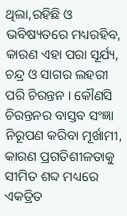ଥିଲା,ରହିଛି ଓ ଭବିଷ୍ୟତରେ ମଧ୍ୟରହିବ, କାରଣ ଏହା ପରା ସୂର୍ଯ୍ୟ, ଚନ୍ଦ୍ର ଓ ସାଗର ଲହରୀ ପରି ଚିରନ୍ତନ । କୌଣସି ଚିରନ୍ତନର ବାସ୍ତବ ସଂଜ୍ଞା ନିରୂପଣ କରିବା ମୂର୍ଖାମୀ, କାରଣ ପ୍ରଗତିଶୀଳତାକୁ ସୀମିତ ଶବ୍ଦ ମଧ୍ୟରେ ଏକତ୍ରିତ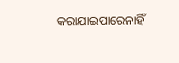କରାଯାଇପାରେନାହିଁ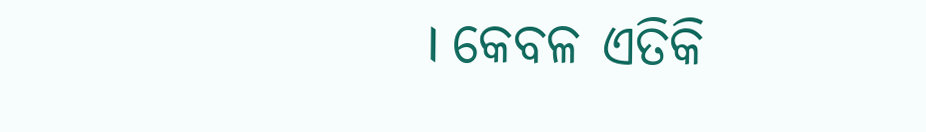। କେବଳ ଏତିକି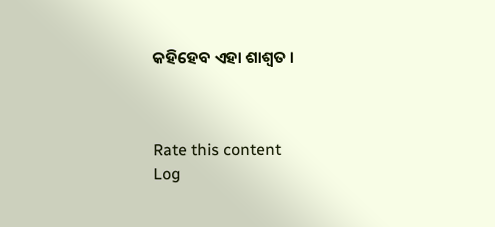କହିହେବ ଏହା ଶାଶ୍ୱତ ।



Rate this content
Log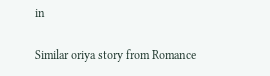in

Similar oriya story from Romance